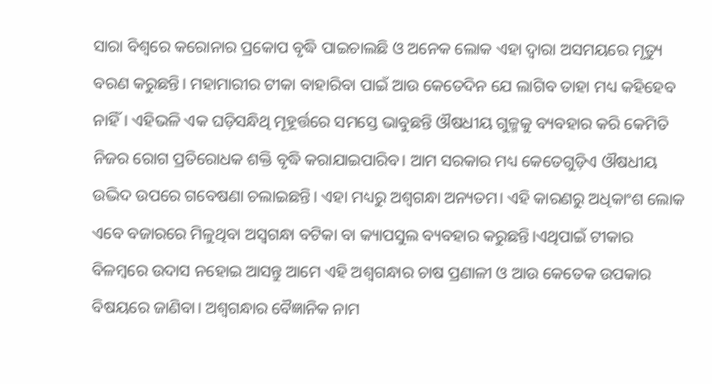ସାରା ବିଶ୍ୱରେ କରୋନାର ପ୍ରକୋପ ବୃଦ୍ଧି ପାଇଚାଲଛି ଓ ଅନେକ ଲୋକ ଏହା ଦ୍ୱାରା ଅସମୟରେ ମୃତ୍ୟୁ ବରଣ କରୁଛନ୍ତି। ମହାମାରୀର ଟୀକା ବାହାରିବା ପାଇଁ ଆଉ କେତେଦିନ ଯେ ଲାଗିବ ତାହା ମଧ୍ୟ କହିହେବ ନାହିଁ। ଏହିଭଳି ଏକ ଘଡ଼ିସନ୍ଧିଥି ମୂହୂର୍ତ୍ତରେ ସମସ୍ତେ ଭାବୁଛନ୍ତି ଔଷଧୀୟ ଗୁଳ୍ମକୁ ବ୍ୟବହାର କରି କେମିତି ନିଜର ରୋଗ ପ୍ରତିରୋଧକ ଶକ୍ତି ବୃଦ୍ଧି କରାଯାଇପାରିବ। ଆମ ସରକାର ମଧ୍ୟ କେତେଗୁଡ଼ିଏ ଔଷଧୀୟ ଉଦ୍ଭିଦ ଉପରେ ଗବେଷଣା ଚଲାଇଛନ୍ତି। ଏହା ମଧ୍ୟରୁ ଅଶ୍ୱଗନ୍ଧା ଅନ୍ୟତମ। ଏହି କାରଣରୁ ଅଧିକାଂଶ ଲୋକ ଏବେ ବଜାରରେ ମିଳୁଥିବା ଅସ୍ୱଗନ୍ଧା ବଟିକା ବା କ୍ୟାପସୁଲ ବ୍ୟବହାର କରୁଛନ୍ତି।ଏଥିପାଇଁ ଟୀକାର ବିଳମ୍ବରେ ଉଦାସ ନହୋଇ ଆସନ୍ତୁ ଆମେ ଏହି ଅଶ୍ୱଗନ୍ଧାର ଚାଷ ପ୍ରଣାଳୀ ଓ ଆଉ କେତେକ ଉପକାର ବିଷୟରେ ଜାଣିବା। ଅଶ୍ୱଗନ୍ଧାର ବୈଜ୍ଞାନିକ ନାମ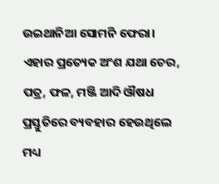ଉଇଥାନିଆ ସୋମନି ଫେରା। ଏହାର ପ୍ରତ୍ୟେକ ଅଂଶ ଯଥା ଚେର, ପତ୍ର, ଫଳ, ମଞ୍ଜି ଆଦି ଔଷଧ ପ୍ରସ୍ତୁତିରେ ବ୍ୟବହାର ହେଉଥିଲେ ମଧ୍ୟ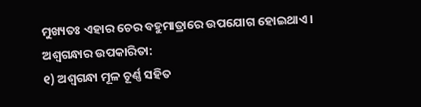ମୁଖ୍ୟତଃ ଏହାର ଚେର ବହୁମାତ୍ରାରେ ଉପଯୋଗ ହୋଇଥାଏ।
ଅଶ୍ୱଗନ୍ଧାର ଉପକାରିତା:
୧) ଅଶ୍ୱଗନ୍ଧା ମୂଳ ଚୂର୍ଣ୍ଣ ସହିତ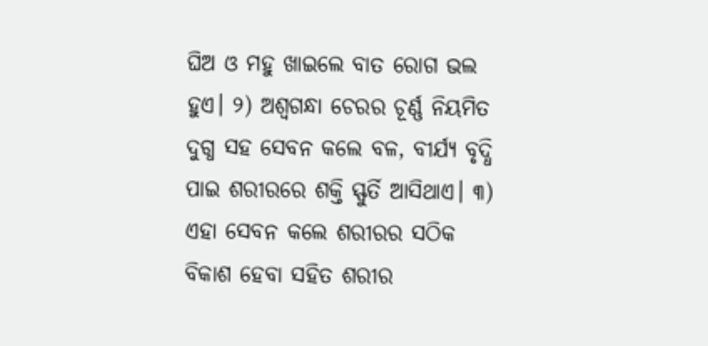ଘିଅ ଓ ମହୁ ଖାଇଲେ ବାତ ରୋଗ ଭଲ ହୁଏ। ୨) ଅଶ୍ୱଗନ୍ଧା ଚେରର ଚୂର୍ଣ୍ଣ ନିୟମିତ ଦୁଗ୍ଧ ସହ ସେବନ କଲେ ବଳ, ବୀର୍ଯ୍ୟ ବୃଦ୍ଧି ପାଇ ଶରୀରରେ ଶକ୍ତି ସ୍ଫୁର୍ତି ଆସିଥାଏ। ୩) ଏହା ସେବନ କଲେ ଶରୀରର ସଠିକ ବିକାଶ ହେବା ସହିତ ଶରୀର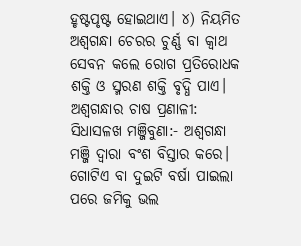ହୃଷ୍ଟପୃଷ୍ଟ ହୋଇଥାଏ। ୪) ନିୟମିତ ଅଶ୍ୱଗନ୍ଧା ଚେରର ଚୁର୍ଣ୍ଣ ବା କ୍ୱାଥ ସେବନ କଲେ ରୋଗ ପ୍ରତିରୋଧକ ଶକ୍ତି ଓ ସ୍ମରଣ ଶକ୍ତି ବୃଦ୍ଧି ପାଏ।
ଅଶ୍ୱଗନ୍ଧାର ଚାଷ ପ୍ରଣାଳୀ:
ସିଧାସଳଖ ମଞ୍ଜିବୁଣା:- ଅଶ୍ୱଗନ୍ଧା ମଞ୍ଜି ଦ୍ୱାରା ବଂଶ ବିସ୍ତାର କରେ। ଗୋଟିଏ ବା ଦୁଇଟି ବର୍ଷା ପାଇଲା ପରେ ଜମିକୁ ଭଲ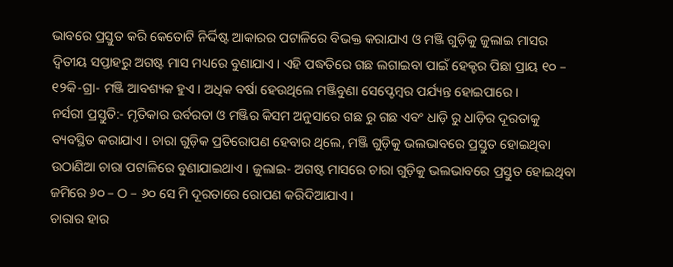ଭାବରେ ପ୍ରସ୍ତୁତ କରି କେତୋଟି ନିର୍ଦ୍ଦିଷ୍ଟ ଆକାରର ପଟାଳିରେ ବିଭକ୍ତ କରାଯାଏ ଓ ମଞ୍ଜି ଗୁଡ଼ିକୁ ଜୁଲାଇ ମାସର ଦ୍ୱିତୀୟ ସପ୍ତାହରୁ ଅଗଷ୍ଟ ମାସ ମଧ୍ୟରେ ବୁଣାଯାଏ। ଏହି ପଦ୍ଧତିରେ ଗଛ ଲଗାଇବା ପାଇଁ ହେକ୍ଟର ପିଛା ପ୍ରାୟ ୧୦ – ୧୨କି-ଗ୍ରା- ମଞ୍ଜି ଆବଶ୍ୟକ ହୁଏ। ଅଧିକ ବର୍ଷା ହେଉଥିଲେ ମଞ୍ଜିବୁଣା ସେପ୍ଟେମ୍ବର ପର୍ଯ୍ୟନ୍ତ ହୋଇପାରେ।
ନର୍ସରୀ ପ୍ରସ୍ତୁତି:- ମୃତିକାର ଉର୍ବରତା ଓ ମଞ୍ଜିର କିସମ ଅନୁସାରେ ଗଛ ରୁ ଗଛ ଏବଂ ଧାଡ଼ି ରୁ ଧାଡ଼ିର ଦୂରତାକୁ ବ୍ୟବସ୍ଥିତ କରାଯାଏ। ଚାରା ଗୁଡ଼ିକ ପ୍ରତିରୋପଣ ହେବାର ଥିଲେ, ମଞ୍ଜି ଗୁଡ଼ିକୁ ଭଲଭାବରେ ପ୍ରସ୍ତୁତ ହୋଇଥିବା ଉଠାଣିଆ ଚାରା ପଟାଳିରେ ବୁଣାଯାଇଥାଏ। ଜୁଲାଇ- ଅଗଷ୍ଟ ମାସରେ ଚାରା ଗୁଡ଼ିକୁ ଭଲଭାବରେ ପ୍ରସ୍ତୁତ ହୋଇଥିବା ଜମିରେ ୬୦ – ଠ – ୬୦ ସେ ମି ଦୂରତାରେ ରୋପଣ କରିଦିଆଯାଏ।
ଚାରାର ହାର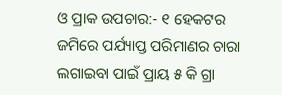ଓ ପ୍ରାକ ଉପଚାର:- ୧ ହେକଟର ଜମିରେ ପର୍ଯ୍ୟାପ୍ତ ପରିମାଣର ଚାରା ଲଗାଇବା ପାଇଁ ପ୍ରାୟ ୫ କି ଗ୍ରା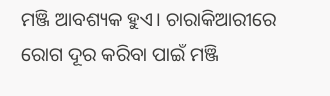ମଞ୍ଜି ଆବଶ୍ୟକ ହୁଏ। ଚାରାକିଆରୀରେ ରୋଗ ଦୂର କରିବା ପାଇଁ ମଞ୍ଜି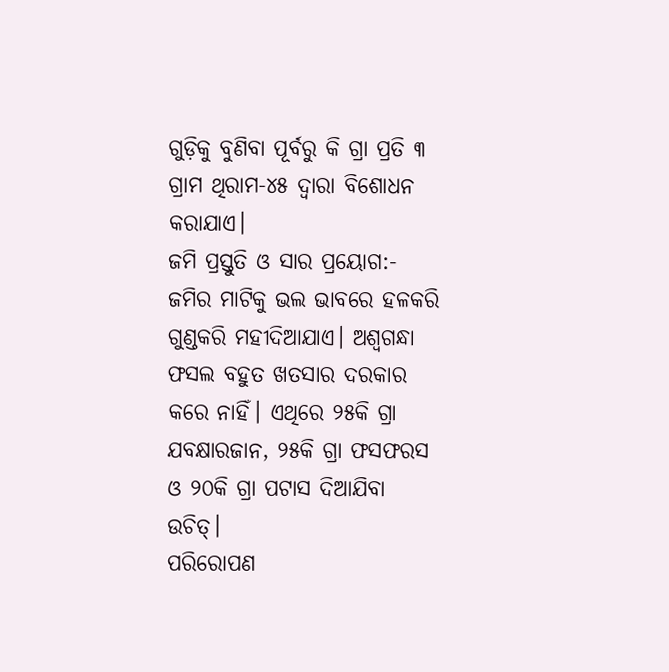ଗୁଡ଼ିକୁ ବୁଣିବା ପୂର୍ବରୁ କି ଗ୍ରା ପ୍ରତି ୩ ଗ୍ରାମ ଥିରାମ-୪୫ ଦ୍ୱାରା ବିଶୋଧନ କରାଯାଏ।
ଜମି ପ୍ରସ୍ତୁତି ଓ ସାର ପ୍ରୟୋଗ:- ଜମିର ମାଟିକୁ ଭଲ ଭାବରେ ହଳକରି ଗୁଣ୍ଡକରି ମହୀଦିଆଯାଏ। ଅଶ୍ୱଗନ୍ଧା ଫସଲ ବହୁତ ଖତସାର ଦରକାର କରେ ନାହିଁ। ଏଥିରେ ୨୫କି ଗ୍ରା ଯବକ୍ଷାରଜାନ, ୨୫କି ଗ୍ରା ଫସଫରସ ଓ ୨୦କି ଗ୍ରା ପଟାସ ଦିଆଯିବା ଉଚିତ୍।
ପରିରୋପଣ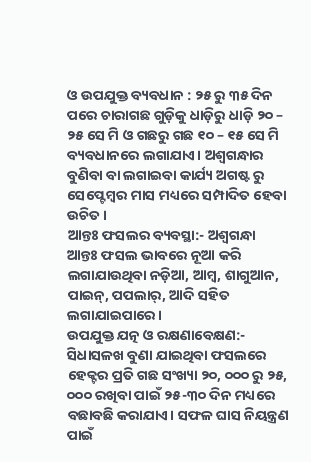ଓ ଉପଯୁକ୍ତ ବ୍ୟବଧାନ : ୨୫ ରୁ ୩୫ ଦିନ ପରେ ଚାରାଗଛ ଗୁଡ଼ିକୁ ଧାଡ଼ିରୁ ଧାଡ଼ି ୨୦ – ୨୫ ସେ ମି ଓ ଗଛରୁ ଗଛ ୧୦ – ୧୫ ସେ ମି ବ୍ୟବଧାନରେ ଲଗାଯାଏ। ଅଶ୍ୱଗନ୍ଧାର ବୁଣିବା ବା ଲଗାଇବା କାର୍ଯ୍ୟ ଅଗଷ୍ଟ ରୁ ସେପ୍ଟେମ୍ବର ମାସ ମଧ୍ୟରେ ସମ୍ପାଦିତ ହେବା ଉଚିତ।
ଆନ୍ତଃ ଫସଲର ବ୍ୟବସ୍ଥା:- ଅଶ୍ୱଗନ୍ଧା ଆନ୍ତଃ ଫସଲ ଭାବରେ ନୂଆ କରି ଲଗାଯାଉଥିବା ନଡ଼ିଆ, ଆମ୍ବ, ଶାଗୁଆନ, ପାଇନ୍, ପପଲାର୍, ଆଦି ସହିତ ଲଗାଯାଇପାରେ।
ଉପଯୁକ୍ତ ଯତ୍ନ ଓ ରକ୍ଷଣାବେକ୍ଷଣ:- ସିଧାସଳଖ ବୁଣା ଯାଇଥିବା ଫସଲରେ ହେକ୍ଟର ପ୍ରତି ଗଛ ସଂଖ୍ୟା ୨୦, ୦୦୦ ରୁ ୨୫, ୦୦୦ ରଖିବା ପାଇଁ ୨୫-୩୦ ଦିନ ମଧ୍ୟରେ ବଛାବଛି କରାଯାଏ। ସଫଳ ଘାସ ନିୟନ୍ତ୍ରଣ ପାଇଁ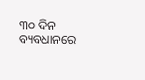୩୦ ଦିନ ବ୍ୟବଧାନରେ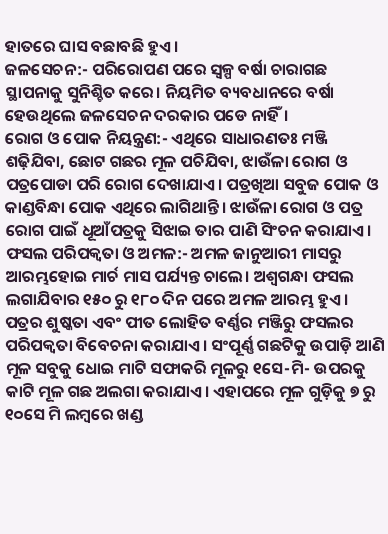ହାତରେ ଘାସ ବଛାବଛି ହୁଏ।
ଜଳସେଚନ:- ପରିରୋପଣ ପରେ ସ୍ୱଳ୍ପ ବର୍ଷା ଚାରାଗଛ ସ୍ଥାପନାକୁ ସୁନିଶ୍ଚିତ କରେ। ନିୟମିତ ବ୍ୟବଧାନରେ ବର୍ଷା ହେଉଥିଲେ ଜଳସେଚନ ଦରକାର ପଡେ ନାହିଁ।
ରୋଗ ଓ ପୋକ ନିୟନ୍ତ୍ରଣ:- ଏଥିରେ ସାଧାରଣତଃ ମଞ୍ଜି ଶଢ଼ିଯିବା, ଛୋଟ ଗଛର ମୂଳ ପଚିଯିବା, ଝାଉଁଳା ରୋଗ ଓ ପତ୍ରପୋଡା ପରି ରୋଗ ଦେଖାଯାଏ। ପତ୍ରଖିଆ ସବୁଜ ପୋକ ଓ କାଣ୍ଡବିନ୍ଧା ପୋକ ଏଥିରେ ଲାଗିଥାନ୍ତି। ଝାଉଁଳା ରୋଗ ଓ ପତ୍ର ରୋଗ ପାଇଁ ଧୂଆଁପତ୍ରକୁ ସିଝାଇ ତାର ପାଣି ସିଂଚନ କରାଯାଏ।
ଫସଲ ପରିପକ୍ୱତା ଓ ଅମଳ:- ଅମଳ ଜାନୁଆରୀ ମାସରୁ ଆରମ୍ଭହୋଇ ମାର୍ଚ ମାସ ପର୍ଯ୍ୟନ୍ତ ଚାଲେ। ଅଶ୍ୱଗନ୍ଧା ଫସଲ ଲଗାଯିବାର ୧୫୦ ରୁ ୧୮୦ ଦିନ ପରେ ଅମଳ ଆରମ୍ଭ ହୁଏ। ପତ୍ରର ଶୁଷ୍କତା ଏବଂ ପୀତ ଲୋହିତ ବର୍ଣ୍ଣର ମଞ୍ଜିରୁ ଫସଲର ପରିପକ୍ୱତା ବିବେଚନା କରାଯାଏ। ସଂପୂର୍ଣ୍ଣ ଗଛଟିକୁ ଉପାଡ଼ି ଆଣି ମୂଳ ସବୁକୁ ଧୋଇ ମାଟି ସଫାକରି ମୂଳରୁ ୧ସେ-ମି- ଉପରକୁ କାଟି ମୂଳ ଗଛ ଅଲଗା କରାଯାଏ। ଏହାପରେ ମୂଳ ଗୁଡ଼ିକୁ ୭ ରୁ ୧୦ସେ ମି ଲମ୍ବରେ ଖଣ୍ଡ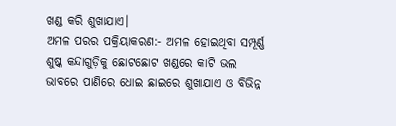ଖଣ୍ଡ କରି ଶୁଖାଯାଏ।
ଅମଳ ପରର ପକ୍ରିୟାକରଣ:- ଅମଳ ହୋଇଥିବା ସମ୍ପୂର୍ଣ୍ଣ ଶୁଷ୍କ କନ୍ଦାଗୁଡ଼ିକୁ ଛୋଟଛୋଟ ଖଣ୍ଡରେ କାଟି ଭଲ ଭାବରେ ପାଣିରେ ଧୋଇ ଛାଇରେ ଶୁଖାଯାଏ ଓ ବିଭିନ୍ନ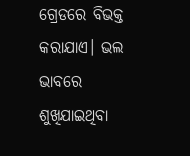ଗ୍ରେଡରେ ବିଭକ୍ତ କରାଯାଏ। ଭଲ ଭାବରେ ଶୁଖିଯାଇଥିବା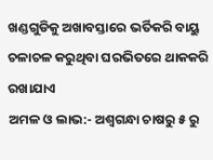ଖଣ୍ଡଗୁଡିକୁ ଅଖାବସ୍ତାରେ ଭର୍ତିକରି ବାୟୁ ଚଳାଚଳ କରୁଥିବା ଘରଭିତରେ ଥାକକରି ରଖାଯାଏ
ଅମଳ ଓ ଲାଭ:- ଅଶ୍ୱଗନ୍ଧା ଚାଷରୁ ୫ ରୁ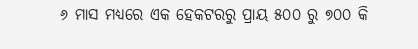୬ ମାସ ମଧ୍ୟରେ ଏକ ହେକଟରରୁ ପ୍ରାୟ ୫୦୦ ରୁ ୭୦୦ କି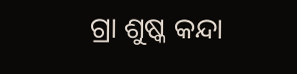ଗ୍ରା ଶୁଷ୍କ କନ୍ଦା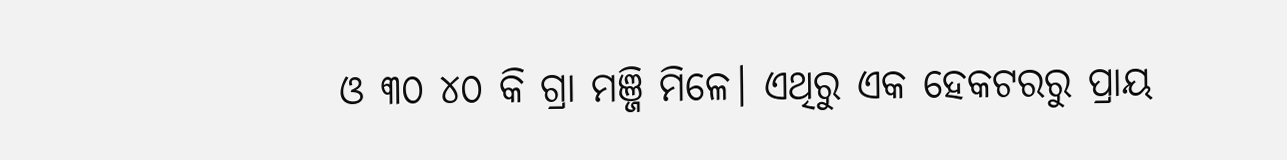ଓ ୩୦ ୪୦ କି ଗ୍ରା ମଞ୍ଜି ମିଳେ। ଏଥିରୁ ଏକ ହେକଟରରୁ ପ୍ରାୟ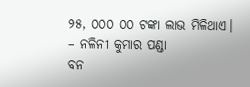୨୫, ୦୦୦ ୦୦ ଟଙ୍କା ଲାଭ ମିଳିଥାଏ।
– ନଳିନୀ କୁମାର ପଣ୍ଡା
ବନ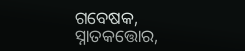ଗବେଷକ, ସ୍ନାତକତ୍ତୋର,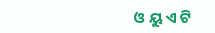ଓ ୟୁ ଏ ଟି